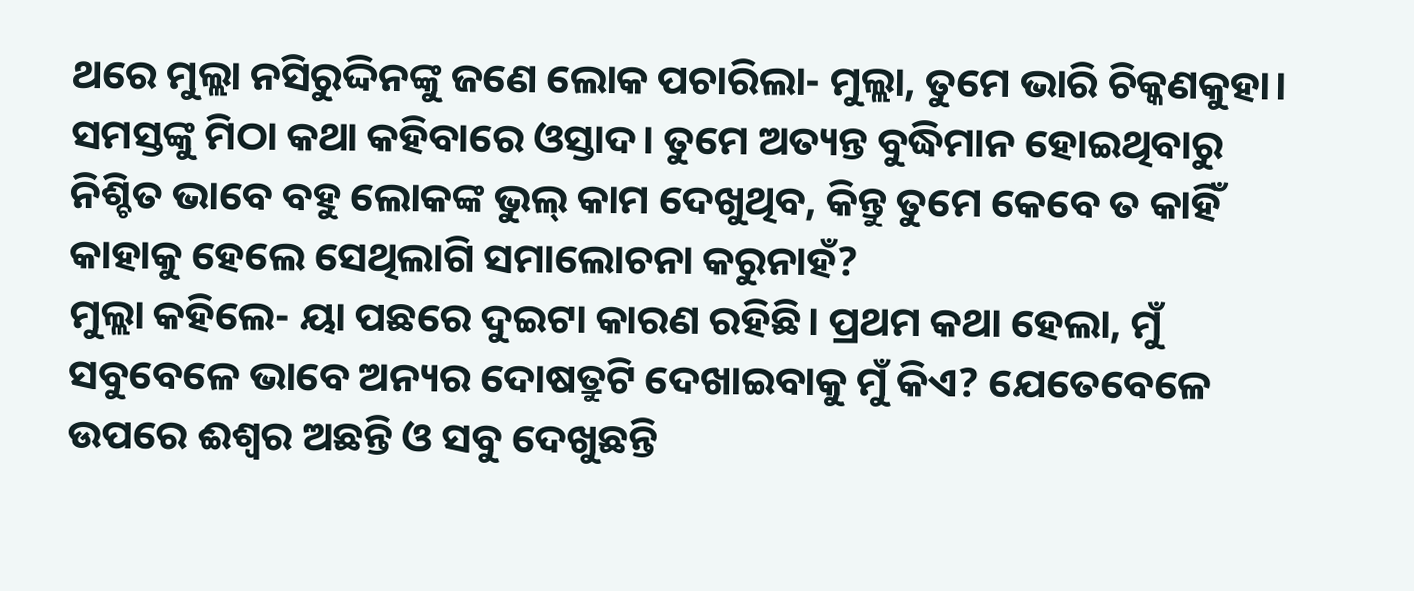ଥରେ ମୁଲ୍ଲା ନସିରୁଦ୍ଦିନଙ୍କୁ ଜଣେ ଲୋକ ପଚାରିଲା- ମୁଲ୍ଲା, ତୁମେ ଭାରି ଚିକ୍କଣକୁହା। ସମସ୍ତଙ୍କୁ ମିଠା କଥା କହିବାରେ ଓସ୍ତାଦ। ତୁମେ ଅତ୍ୟନ୍ତ ବୁଦ୍ଧିମାନ ହୋଇଥିବାରୁ ନିଶ୍ଚିତ ଭାବେ ବହୁ ଲୋକଙ୍କ ଭୁଲ୍ କାମ ଦେଖୁଥିବ, କିନ୍ତୁ ତୁମେ କେବେ ତ କାହିଁ କାହାକୁ ହେଲେ ସେଥିଲାଗି ସମାଲୋଚନା କରୁନାହଁ?
ମୁଲ୍ଲା କହିଲେ- ୟା ପଛରେ ଦୁଇଟା କାରଣ ରହିଛି। ପ୍ରଥମ କଥା ହେଲା, ମୁଁ ସବୁବେଳେ ଭାବେ ଅନ୍ୟର ଦୋଷତ୍ରୁଟି ଦେଖାଇବାକୁ ମୁଁ କିଏ? ଯେତେବେଳେ ଉପରେ ଈଶ୍ବର ଅଛନ୍ତି ଓ ସବୁ ଦେଖୁଛନ୍ତି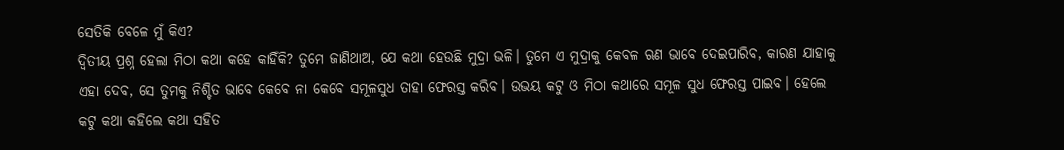ସେତିକି ବେଳେ ମୁଁ କିଏ?
ଦ୍ବିତୀୟ ପ୍ରଶ୍ନ ହେଲା ମିଠା କଥା କହେ କାହିଁକି? ତୁମେ ଜାଣିଥାଅ, ଯେ କଥା ହେଉଛି ମୁଦ୍ରା ଭଳି। ତୁମେ ଏ ମୁଦ୍ରାକୁ କେବଳ ଋଣ ଭାବେ ଦେଇପାରିବ, କାରଣ ଯାହାକୁ ଏହା ଦେବ, ସେ ତୁମକୁ ନିଶ୍ଚିତ ଭାବେ କେବେ ନା କେବେ ସମୂଳସୁଧ ତାହା ଫେରସ୍ତ କରିବ। ଉଭୟ କଟୁ ଓ ମିଠା କଥାରେ ସମୂଳ ସୁଧ ଫେରସ୍ତ ପାଇବ। ହେଲେ କଟୁ କଥା କହିଲେ କଥା ସହିତ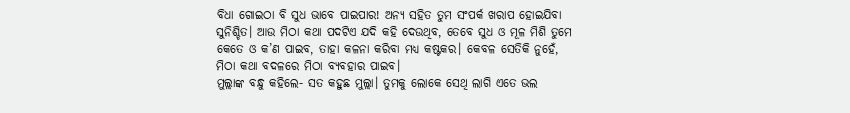ବିଧା ଗୋଇଠା ବି ସୁଧ ଭାବେ ପାଇପାର! ଅନ୍ୟ ସହିତ ତୁମ ସଂପର୍କ ଖରାପ ହୋଇଯିବା ସୁନିଶ୍ଚିତ। ଆଉ ମିଠା କଥା ପଦଟିଏ ଯଦି କହି ଦେଉଥିବ, ତେବେ ସୁଧ ଓ ମୂଳ ମିଶି ତୁମେ କେତେ ଓ କ’ଣ ପାଇବ, ତାହା କଳନା କରିବା ମଧ୍ୟ କଷ୍ଟକର। କେବଳ ସେତିକି ନୁହେଁ, ମିଠା କଥା ବଦଳରେ ମିଠା ବ୍ୟବହାର ପାଇବ।
ମୁଲ୍ଲାଙ୍କ ବନ୍ଧୁ କହିଲେ- ସତ କହୁଛ ମୁଲ୍ଲା। ତୁମକୁ ଲୋକେ ସେଥି ଲାଗି ଏତେ ଭଲ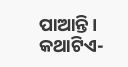ପାଆନ୍ତି।
କଥାଟିଏ-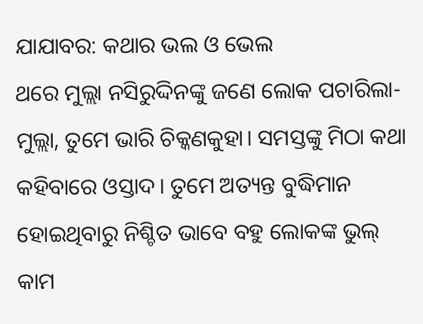ଯାଯାବର: କଥାର ଭଲ ଓ ଭେଲ
ଥରେ ମୁଲ୍ଲା ନସିରୁଦ୍ଦିନଙ୍କୁ ଜଣେ ଲୋକ ପଚାରିଲା- ମୁଲ୍ଲା, ତୁମେ ଭାରି ଚିକ୍କଣକୁହା। ସମସ୍ତଙ୍କୁ ମିଠା କଥା କହିବାରେ ଓସ୍ତାଦ। ତୁମେ ଅତ୍ୟନ୍ତ ବୁଦ୍ଧିମାନ ହୋଇଥିବାରୁ ନିଶ୍ଚିତ ଭାବେ ବହୁ ଲୋକଙ୍କ ଭୁଲ୍ କାମ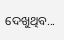ଦେଖୁଥିବ...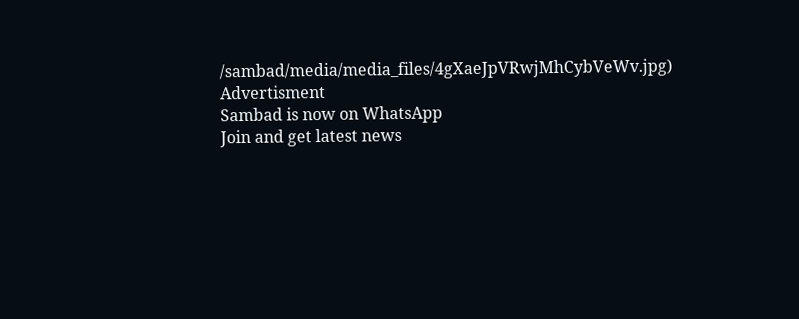/sambad/media/media_files/4gXaeJpVRwjMhCybVeWv.jpg)
Advertisment
Sambad is now on WhatsApp
Join and get latest news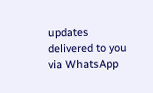updates delivered to you via WhatsApp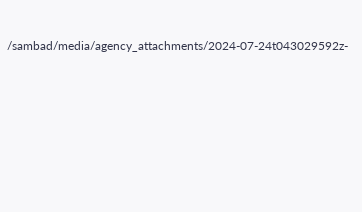/sambad/media/agency_attachments/2024-07-24t043029592z-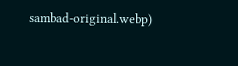sambad-original.webp)